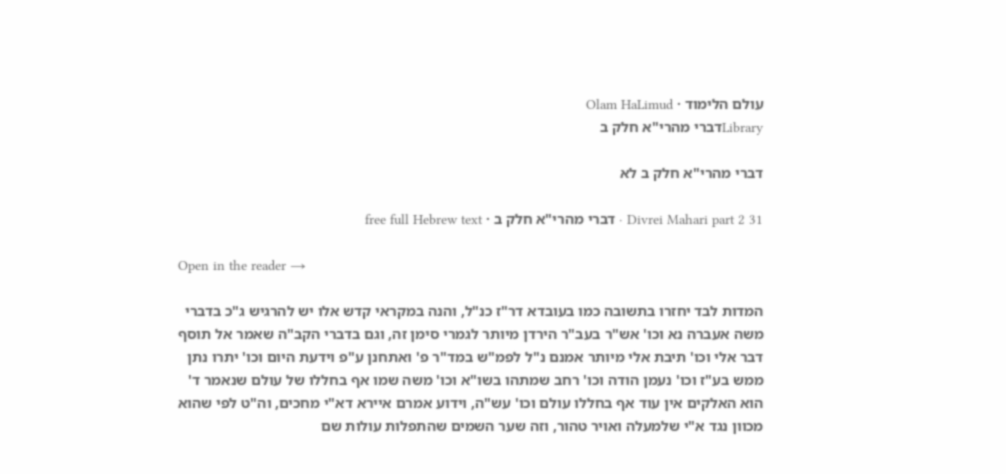עולם הלימוד · Olam HaLimud
Libraryדברי מהרי"א חלק ב

דברי מהרי"א חלק ב לא

Divrei Mahari part 2 31 · דברי מהרי"א חלק ב · free full Hebrew text

Open in the reader →

המדות לבד יחזרו בתשובה כמו בעובדא דר"ז כנ"ל, והנה במקראי קדש אלו יש להרגיש ג"כ בדברי משה אעברה נא וכו' אש"ר בעב"ר הירדן מיותר לגמרי סימן זה, וגם בדברי הקב"ה שאמר אל תוסף דבר אלי וכו' תיבת אלי מיותר אמנם נ"ל לפמ"ש במד"ר פ' ואתחנן ע"פ וידעת היום וכו' יתרו נתן ממש בע"ז וכו' נעמן הודה וכו' רחב שמתהו בשו"א וכו' משה שמו אף בחללו של עולם שנאמר ד' הוא האלקים אין עוד אף בחללו עולם וכו' עש"ה, וידוע אמרם איירא דא"י מחכים, וה"ט לפי שהוא מכוון נגד א"י שלמעלה ואויר טהור, וזה שער השמים שהתפלות עולות שם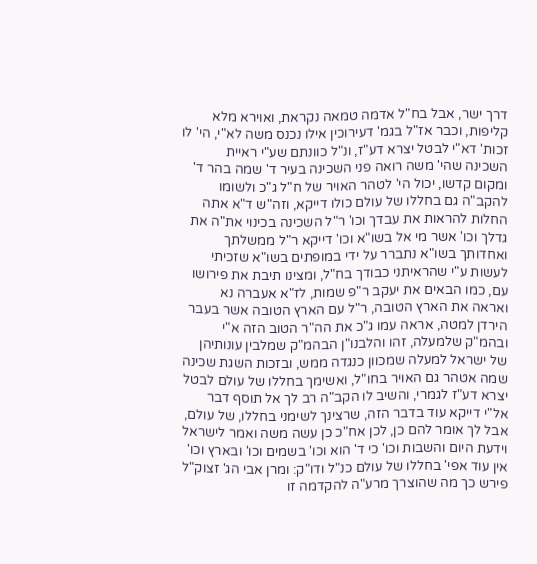דרך ישר, אבל בח"ל אדמה טמאה נקראת, ואוירא מלא קליפות, וכבר אז"ל בגמ' דעירוכין אילו נכנס משה לא"י, הי' לו זכות' דא"י לבטל יצרא דע"ז, ונ"ל כוונתם שע"י ראיית השכינה שהי' משה רואה פני השכינה בעיר ד' שמה בהר ד' ומקום קדשו, יכול הי' לטהר האויר של ח"ל ג"כ ולשומו להקב"ה גם בחללו של עולם כולו דייקא, וזה"ש ד"א אתה החלות להראות את עבדך וכו' ר"ל השכינה בכינוי את"ה את גדלך וכו' אשר מי אל בשו"א וכו' דייקא ר"ל ממשלתך ואחדותך בשו"א נתברר על ידי במופתים בשו"א שזכיתי לעשות ע"י שהראיתני כבודך בח"ל, ומצינו תיבת את פירושו עם, כמו הבאים את יעקב ר"פ שמות, לז"א אעברה נא ואראה את הארץ הטובה, ר"ל עם הארץ הטובה אשר בעבר הירדן למטה, אראה עמו ג"כ את הה"ר הטוב הזה א"י ובהמ"ק שלמעלה, זהו והלבנו"ן הבהמ"ק שמלבין עונותיהן של ישראל למעלה שמכוון כנגדה ממש, ובזכות השגת שכינה שמה אטהר גם האויר בחו"ל, ואשימך בחללו של עולם לבטל יצרא דע"ז לגמרי, והשיב לו הקב"ה רב לך אל תוסף דבר אל"י דייקא עוד בדבר הזה, שרצינך לשימני בחללו, של עולם, אבל לך אומר להם כן, לכן אח"כ כן עשה משה ואמר לישראל וידעת היום והשבות וכו' כי ד' הוא וכו' בשמים וכו' ובארץ וכו' אין עוד אפי' בחללו של עולם כנ"ל ודו"ק: ומרן אבי הג' זצוק"ל פירש כך מה שהוצרך מרע"ה להקדמה זו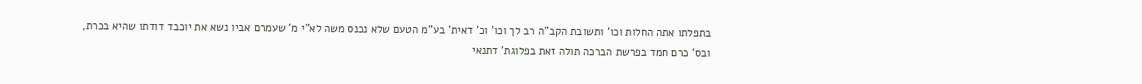בתפלתו אתה החלות וכו' ותשובת הקב"ה רב לך וכו' וכ' דאית' בע"מ הטעם שלא נכנס משה לא"י מ' שעמרם אביו נשא את יוכבד דודתו שהיא בכרת, ובס' כרם חמד בפרשת הברכה תולה זאת בפלוגת' דתנאי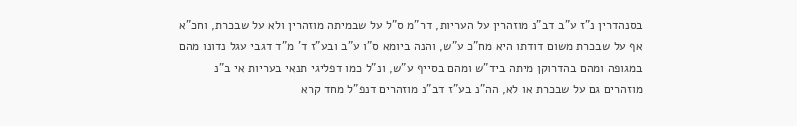בסנהדרין נ"ז ע"ב דב"נ מוזהרין על העריות, דר"מ ס"ל על שבמיתה מוזהרין ולא על שבכרת, וחכ"א אף על שבכרת משום דודתו היא מח"כ ע"ש, והנה ביומא ס"ו ע"ב ובע"ז ד' מ"ד דגבי עגל נדונו מהם במגופה ומהם בהדרוקן מיתה ביד"ש ומהם בסייף ע"ש, ונ"ל כמו דפליגי תנאי בעריות אי ב"נ מוזהרים גם על שבכרת או לא, הה"נ בע"ז דב"נ מוזהרים דנפ"ל מחד קרא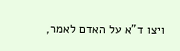ויצו ד"א על האדם לאמר,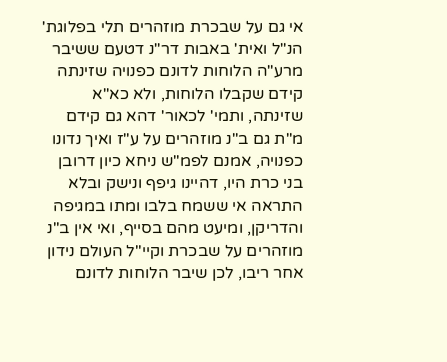אי גם על שבכרת מוזהרים תלי בפלוגת' הנ"ל ואית' באבות דר"נ דטעם ששיבר מרע"ה הלוחות לדונם כפנויה שזינתה קידם שקבלו הלוחות, ולא כא"א שזינתה, ותמי' לכאור' דהא גם קידם מ"ת גם ב"נ מוזהרים על ע"ז ואיך נדונו כפנויה, אמנם לפמ"ש ניחא כיון דרובן בני כרת היו, דהיינו גיפף ונישק ובלא התראה אי ששמח בלבו ומתו במגיפה והדריקן, ומיעט מהם בסייף, ואי אין ב"נ מוזהרים על שבכרת וקיי"ל העולם נידון אחר ריבו, לכן שיבר הלוחות לדונם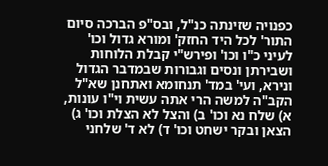כפנויה שזינתה כנ"ל, ובס"פ הברכה סיום התור' לכל היד החזק' ומורא גדול וכו' לעיני כ"ו וכו' ופירש"י קבלת הלוחות ושבירתן ונסים וגבורות שבמדבר הגדול ונירא, ועי' במד' תנחומא ואתחנן שא"ל הקב"ה למשה הרי אתה עשית וי"ו עונות, א) שלח נא וכו' ב) והצל לא הצלת וכו' ג) הצאן ובקר ישחט וכו' ד) לא ד' שלחני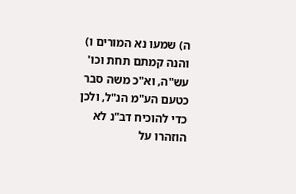ה) שמעו נא המורים ו) והנה קמתם תחת וכו' עש"ה, וא"כ משה סבר כטעם הע"מ הנ"ל, ולכן כדי להוכיח דב"נ לא הוזהרו על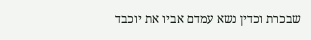שבכרת וכדין נשא עמדם אביו את יוכבד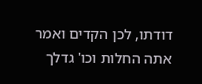דודתו, לכן הקדים ואמר אתה החלות וכו' גדלך